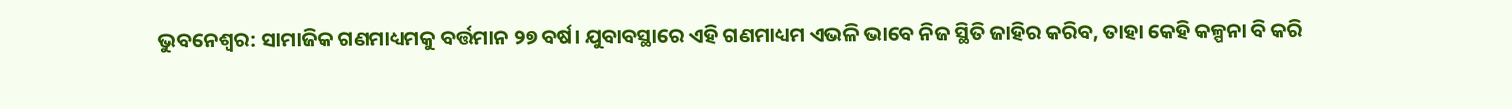ଭୁବନେଶ୍ୱର: ସାମାଜିକ ଗଣମାଧ୍ୟମକୁ ବର୍ତ୍ତମାନ ୨୭ ବର୍ଷ। ଯୁବାବସ୍ଥାରେ ଏହି ଗଣମାଧ୍ୟମ ଏଭଳି ଭାବେ ନିଜ ସ୍ଥିତି ଜାହିର କରିବ, ତାହା କେହି କଳ୍ପନା ବି କରି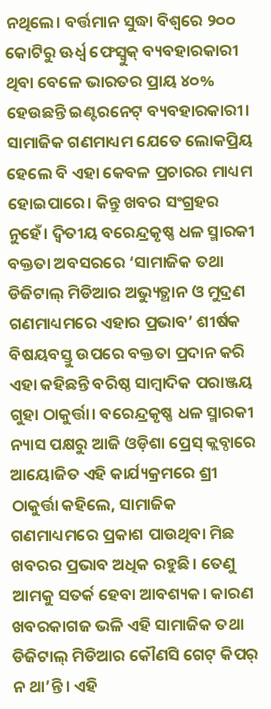ନଥିଲେ। ବର୍ତ୍ତମାନ ସୁଦ୍ଧା ବିଶ୍ୱରେ ୨୦୦ କୋଟିରୁ ଊର୍ଧ୍ୱ ଫେସ୍ବୁକ୍ ବ୍ୟବହାରକାରୀ ଥିବା ବେଳେ ଭାରତର ପ୍ରାୟ ୪୦% ହେଉଛନ୍ତି ଇଣ୍ଟରନେଟ୍ ବ୍ୟବହାରକାରୀ। ସାମାଜିକ ଗଣମାଧ୍ୟମ ଯେତେ ଲୋକପ୍ରିୟ ହେଲେ ବି ଏହା କେବଳ ପ୍ରଚାରର ମାଧ୍ୟମ ହୋଇପାରେ। କିନ୍ତୁ ଖବର ସଂଗ୍ରହର ନୁହେଁ। ଦ୍ୱିତୀୟ ବରେନ୍ଦ୍ରକୃଷ୍ଣ ଧଳ ସ୍ମାରକୀ ବକ୍ତତା ଅବସରରେ ‘ସାମାଜିକ ତଥା ଡିଜିଟାଲ୍ ମିଡିଆର ଅଭ୍ୟୁତ୍ଥାନ ଓ ମୁଦ୍ରଣ ଗଣମାଧ୍ୟମରେ ଏହାର ପ୍ରଭାବ’ ଶୀର୍ଷକ ବିଷୟବସ୍ତୁ ଉପରେ ବକ୍ତତା ପ୍ରଦାନ କରି ଏହା କହିଛନ୍ତି ବରିଷ୍ଠ ସାମ୍ବାଦିକ ପରାଞ୍ଜୟ ଗୁହା ଠାକୁର୍ତ୍ତା। ବରେନ୍ଦ୍ରକୃଷ୍ଣ ଧଳ ସ୍ମାରକୀ ନ୍ୟାସ ପକ୍ଷରୁ ଆଜି ଓଡ଼ିଶା ପ୍ରେସ୍ କ୍ଲବ୍ଠାରେ ଆୟୋଜିତ ଏହି କାର୍ଯ୍ୟକ୍ରମରେ ଶ୍ରୀ ଠାକୁର୍ତ୍ତା କହିଲେ, ସାମାଜିକ ଗଣମାଧ୍ୟମରେ ପ୍ରକାଶ ପାଉଥିବା ମିଛ ଖବରର ପ୍ରଭାବ ଅଧିକ ରହୁଛି। ତେଣୁ ଆମକୁ ସତର୍କ ହେବା ଆବଶ୍ୟକ। କାରଣ ଖବରକାଗଜ ଭଳି ଏହି ସାମାଜିକ ତଥା ଡିଜିଟାଲ୍ ମିଡିଆର କୌଣସି ଗେଟ୍ କିପର୍ ନ ଥା’ନ୍ତି। ଏହି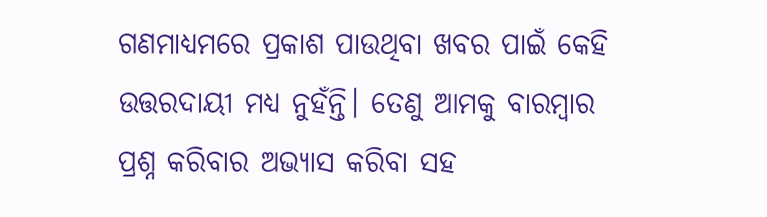ଗଣମାଧ୍ୟମରେ ପ୍ରକାଶ ପାଉଥିବା ଖବର ପାଇଁ କେହି ଉତ୍ତରଦାୟୀ ମଧ୍ୟ ନୁହଁନ୍ତି। ତେଣୁ ଆମକୁ ବାରମ୍ବାର ପ୍ରଶ୍ନ କରିବାର ଅଭ୍ୟାସ କରିବା ସହ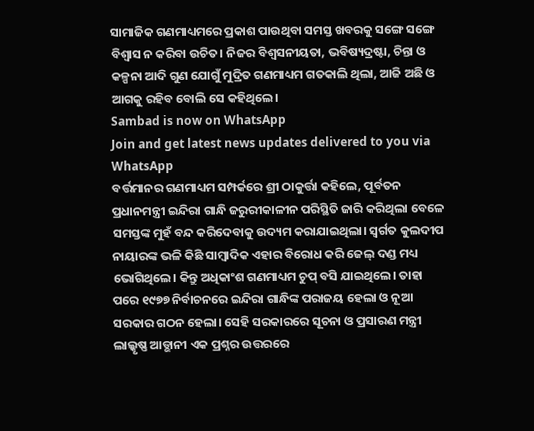ସାମାଜିକ ଗଣମାଧ୍ୟମରେ ପ୍ରକାଶ ପାଉଥିବା ସମସ୍ତ ଖବରକୁ ସଙ୍ଗେ ସଙ୍ଗେ ବିଶ୍ୱାସ ନ କରିବା ଉଚିତ। ନିଜର ବିଶ୍ୱସନୀୟତା, ଭବିଷ୍ୟଦ୍ରଷ୍ଟା, ଚିନ୍ତା ଓ କଳ୍ପନା ଆଦି ଗୁଣ ଯୋଗୁଁ ମୁଦ୍ରିତ ଗଣମାଧ୍ୟମ ଗତକାଲି ଥିଲା, ଆଜି ଅଛି ଓ ଆଗକୁ ରହିବ ବୋଲି ସେ କହିଥିଲେ।
Sambad is now on WhatsApp
Join and get latest news updates delivered to you via WhatsApp
ବର୍ତ୍ତମାନର ଗଣମାଧ୍ୟମ ସମ୍ପର୍କରେ ଶ୍ରୀ ଠାକୁର୍ତ୍ତା କହିଲେ, ପୂର୍ବତନ ପ୍ରଧାନମନ୍ତ୍ରୀ ଇନ୍ଦିରା ଗାନ୍ଧି ଜରୁରୀକାଳୀନ ପରିସ୍ଥିତି ଜାରି କରିଥିଲା ବେଳେ ସମସ୍ତଙ୍କ ମୁହଁ ବନ୍ଦ କରିଦେବାକୁ ଉଦ୍ୟମ କରାଯାଇଥିଲା। ସ୍ୱର୍ଗତ କୁଲଦୀପ ନାୟାରଙ୍କ ଭଳି କିଛି ସାମ୍ବାଦିକ ଏହାର ବିରୋଧ କରି ଜେଲ୍ ଦଣ୍ଡ ମଧ୍ୟ ଭୋଗିଥିଲେ। କିନ୍ତୁ ଅଧିକାଂଶ ଗଣମାଧ୍ୟମ ଚୁପ୍ ବସି ଯାଇଥିଲେ। ତାହା ପରେ ୧୯୭୭ ନିର୍ବାଚନରେ ଇନ୍ଦିରା ଗାନ୍ଧିଙ୍କ ପରାଜୟ ହେଲା ଓ ନୂଆ ସରକାର ଗଠନ ହେଲା। ସେହି ସରକାରରେ ସୂଚନା ଓ ପ୍ରସାରଣ ମନ୍ତ୍ରୀ ଲାଲ୍କୃଷ୍ଣ ଆଡ୍ଭାନୀ ଏକ ପ୍ରଶ୍ନର ଉତ୍ତରରେ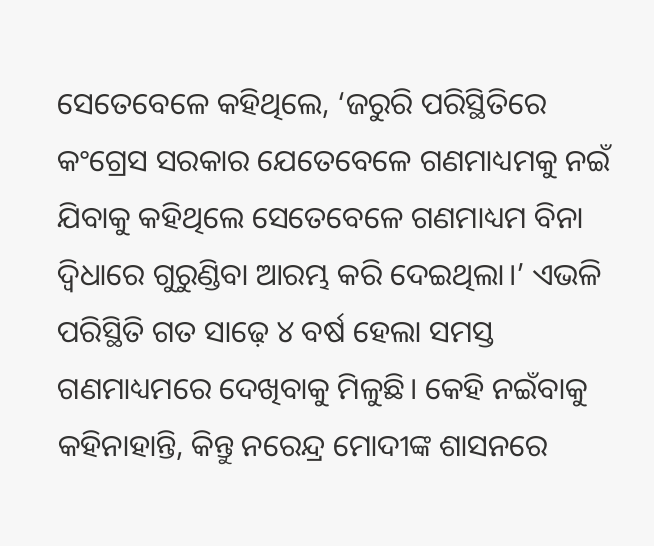ସେତେବେଳେ କହିଥିଲେ, ‘ଜରୁରି ପରିସ୍ଥିତିରେ କଂଗ୍ରେସ ସରକାର ଯେତେବେଳେ ଗଣମାଧ୍ୟମକୁ ନଇଁ ଯିବାକୁ କହିଥିଲେ ସେତେବେଳେ ଗଣମାଧ୍ୟମ ବିନା ଦ୍ୱିଧାରେ ଗୁରୁଣ୍ଡିବା ଆରମ୍ଭ କରି ଦେଇଥିଲା।’ ଏଭଳି ପରିସ୍ଥିତି ଗତ ସାଢ଼େ ୪ ବର୍ଷ ହେଲା ସମସ୍ତ ଗଣମାଧ୍ୟମରେ ଦେଖିବାକୁ ମିଳୁଛି। କେହି ନଇଁବାକୁ କହିନାହାନ୍ତି, କିନ୍ତୁ ନରେନ୍ଦ୍ର ମୋଦୀଙ୍କ ଶାସନରେ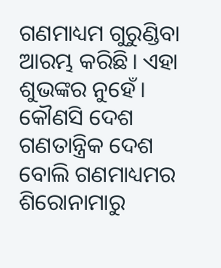ଗଣମାଧ୍ୟମ ଗୁରୁଣ୍ଡିବା ଆରମ୍ଭ କରିଛି। ଏହା ଶୁଭଙ୍କର ନୁହେଁ। କୌଣସି ଦେଶ ଗଣତାନ୍ତ୍ରିକ ଦେଶ ବୋଲି ଗଣମାଧ୍ୟମର ଶିରୋନାମାରୁ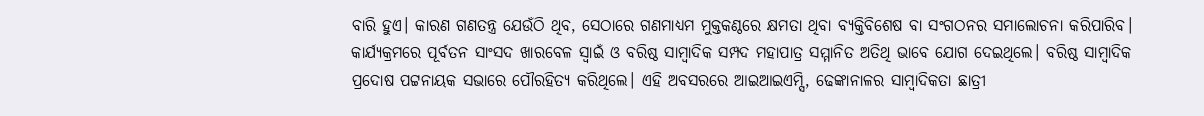ବାରି ହୁଏ। କାରଣ ଗଣତନ୍ତ୍ର ଯେଉଁଠି ଥିବ, ସେଠାରେ ଗଣମାଧ୍ୟମ ମୁକ୍ତକଣ୍ଠରେ କ୍ଷମତା ଥିବା ବ୍ୟକ୍ତିବିଶେଷ ବା ସଂଗଠନର ସମାଲୋଚନା କରିପାରିବ।
କାର୍ଯ୍ୟକ୍ରମରେ ପୂର୍ବତନ ସାଂସଦ ଖାରବେଳ ସ୍ୱାଇଁ ଓ ବରିଷ୍ଠ ସାମ୍ବାଦିକ ସମ୍ପଦ ମହାପାତ୍ର ସମ୍ମାନିତ ଅତିଥି ଭାବେ ଯୋଗ ଦେଇଥିଲେ। ବରିଷ୍ଠ ସାମ୍ବାଦିକ ପ୍ରଦୋଷ ପଟ୍ଟନାୟକ ସଭାରେ ପୌରହିତ୍ୟ କରିଥିଲେ। ଏହି ଅବସରରେ ଆଇଆଇଏମ୍ସି, ଢେଙ୍କାନାଳର ସାମ୍ବାଦିକତା ଛାତ୍ରୀ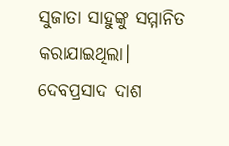ସୁଜାତା ସାହୁଙ୍କୁ ସମ୍ମାନିତ କରାଯାଇଥିଲା। ଦେବପ୍ରସାଦ ଦାଶ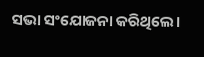ସଭା ସଂଯୋଜନା କରିଥିଲେ।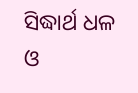ସିଦ୍ଧାର୍ଥ ଧଳ ଓ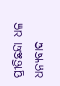ପ୍ରୀତିଛନ୍ଦା ଧଳ ଧନ୍ୟବାଦ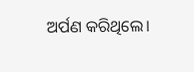ଅର୍ପଣ କରିଥିଲେ।